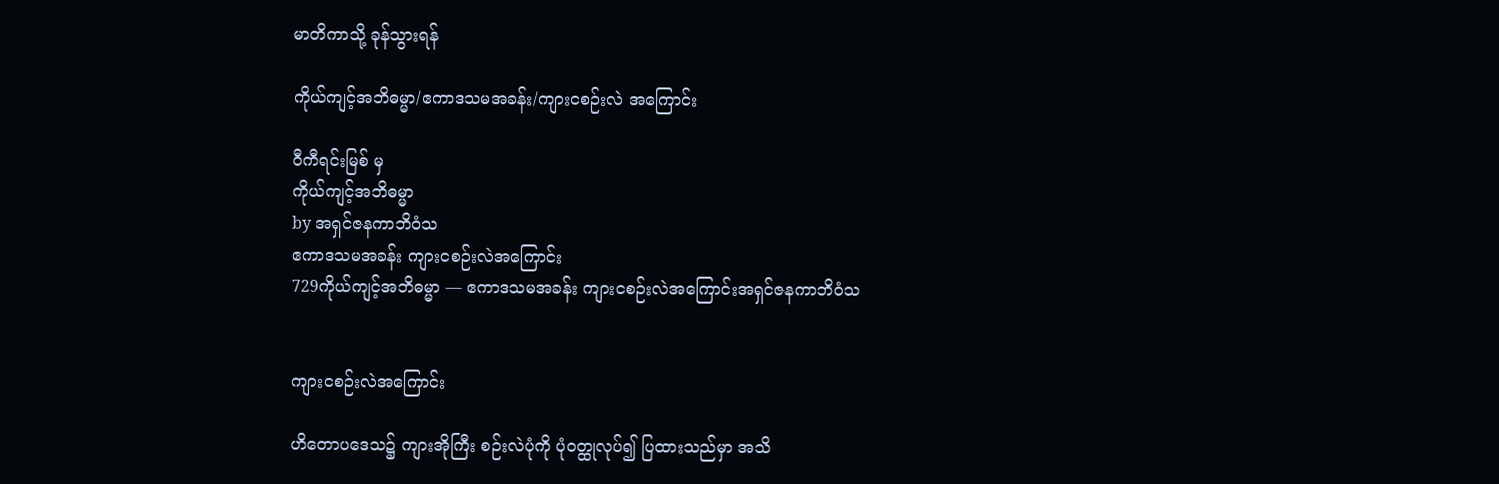မာတိကာသို့ ခုန်သွားရန်

ကိုယ်ကျင့်အဘိဓမ္မာ/ဧကာဒသမအခန်း/ကျားငစဉ်းလဲ အကြောင်း

ဝီကီရင်းမြစ် မှ
ကိုယ်ကျင့်အဘိဓမ္မာ
by အရှင်ဇနကာဘိဝံသ
ဧကာဒသမအခန်း ကျားငစဉ်းလဲအကြောင်း
729ကိုယ်ကျင့်အဘိဓမ္မာ — ဧကာဒသမအခန်း ကျားငစဉ်းလဲအကြောင်းအရှင်ဇနကာဘိဝံသ


ကျားငစဉ်းလဲအကြောင်း

ဟိတောပဒေသ၌ ကျားအိုကြီး စဉ်းလဲပုံကို ပုံဝတ္ထုလုပ်၍ ပြထားသည်မှာ အသိ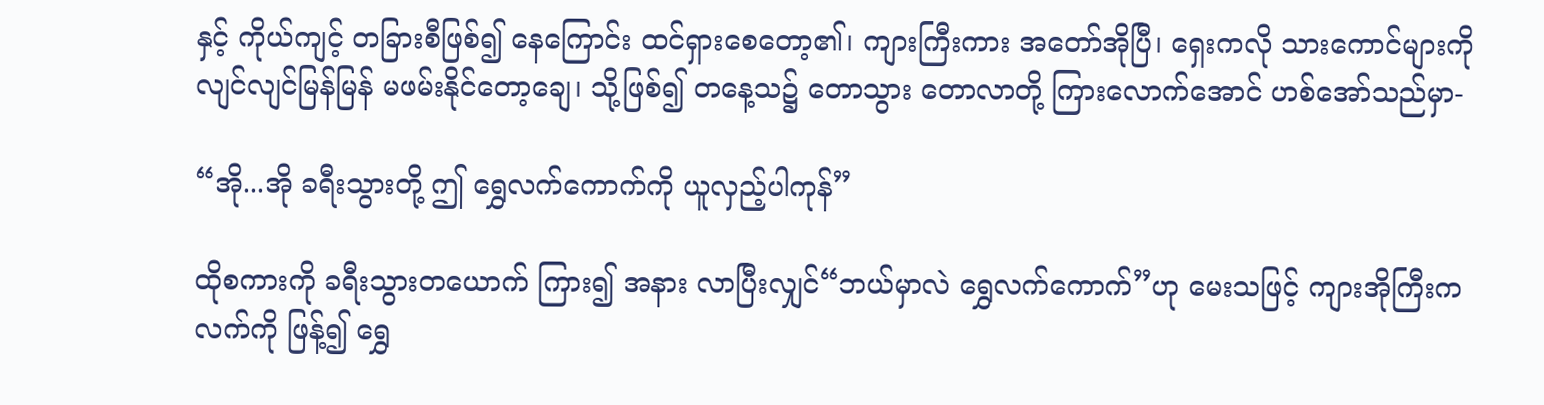နှင့် ကိုယ်ကျင့် တခြားစီဖြစ်၍ နေကြောင်း ထင်ရှားစေတော့၏၊ ကျားကြီးကား အတော်အိုပြီ၊ ရှေးကလို သားကောင်များကို လျင်လျင်မြန်မြန် မဖမ်းနိုင်တော့ချေ၊ သို့ဖြစ်၍ တနေ့သ၌ တောသွား တောလာတို့ ကြားလောက်အောင် ဟစ်အော်သည်မှာ-

“အို...အို ခရီးသွားတို့ ဤ ရွှေလက်ကောက်ကို ယူလှည့်ပါကုန်”

ထိုစကားကို ခရီးသွားတယောက် ကြား၍ အနား လာပြီးလျှင်“ဘယ်မှာလဲ ရွှေလက်ကောက်”ဟု မေးသဖြင့် ကျားအိုကြီးကလက်ကို ဖြန့်၍ ရွှေ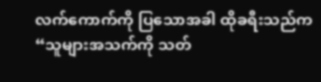လက်ကောက်ကို ပြသောအခါ ထိုခရီးသည်က “သူများအသက်ကို သတ်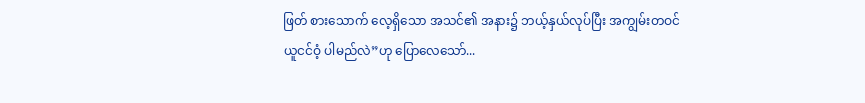ဖြတ် စားသောက် လေ့ရှိသော အသင်၏ အနား၌ ဘယ့်နှယ်လုပ်ပြီး အကျွမ်းတဝင် ယူငင်ဝံ့ ပါမည်လဲ”ဟု ပြောလေသော်...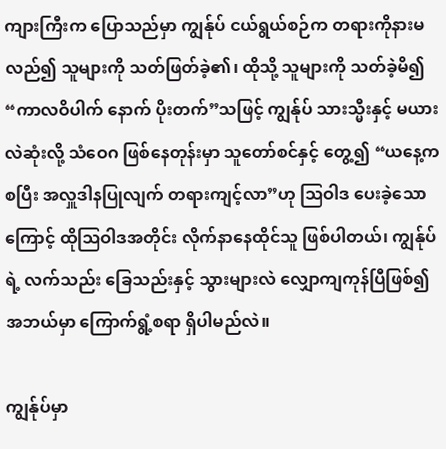ကျားကြီးက ပြောသည်မှာ ကျွန်ုပ် ငယ်ရွယ်စဉ်က တရားကိုနားမလည်၍ သူများကို သတ်ဖြတ်ခဲ့၏၊ ထိုသို့ သူများကို သတ်ခဲ့မိ၍ “ကာလဝိပါက် နောက် ပိုးတက်”သဖြင့် ကျွန်ုပ် သားသ္မီးနှင့် မယားလဲဆုံးလို့ သံဝေဂ ဖြစ်နေတုန်းမှာ သူတော်စင်နှင့် တွေ့၍ “ယနေ့ကစပြီး အလှူဒါနပြုလျက် တရားကျင့်လာ”ဟု ဩဝါဒ ပေးခဲ့သောကြောင့် ထိုဩဝါဒအတိုင်း လိုက်နာနေထိုင်သူ ဖြစ်ပါတယ်၊ ကျွန်ုပ်ရဲ့ လက်သည်း ခြေသည်းနှင့် သွားများလဲ လျှောကျကုန်ပြီဖြစ်၍ အဘယ်မှာ ကြောက်ရွံ့စရာ ရှိပါမည်လဲ။

ကျွန်ုပ်မှာ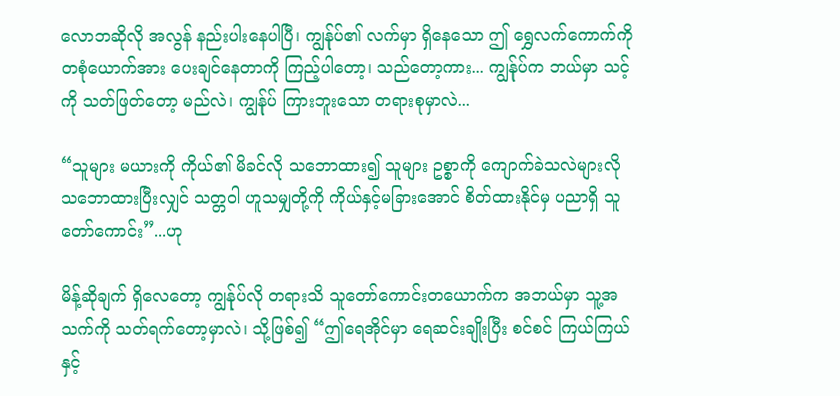လောဘဆိုလို အလွန် နည်းပါးနေပါပြီ၊ ကျွန်ုပ်၏ လက်မှာ ရှိနေသော ဤ ရွှေလက်ကောက်ကို တစုံယောက်အား ပေးချင်နေတာကို ကြည့်ပါတော့၊ သည်တော့ကား... ကျွန်ုပ်က ဘယ်မှာ သင့်ကို သတ်ဖြတ်တော့ မည်လဲ၊ ကျွန်ုပ် ကြားဘူးသော တရားစုမှာလဲ...

“သူများ မယားကို ကိုယ်၏ မိခင်လို သဘောထား၍ သူများ ဥစ္စာကို ကျောက်ခဲသလဲများလို သဘောထားပြီးလျှင် သတ္တဝါ ဟူသမျှတို့ကို ကိုယ်နှင့်မခြားအောင် စိတ်ထားနိုင်မှ ပညာရှိ သူတော်ကောင်း”...ဟု

မိန့်ဆိုချက် ရှိလေတော့ ကျွန်ုပ်လို တရားသိ သူတော်ကောင်းတယောက်က အဘယ်မှာ သူ့အသက်ကို သတ်ရက်တော့မှာလဲ၊ သို့ဖြစ်၍ “ဤရေအိုင်မှာ ရေဆင်းချိုးပြီး စင်စင် ကြယ်ကြယ်နှင့်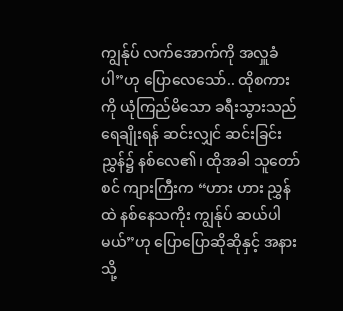ကျွန်ုပ် လက်အောက်ကို အလှူခံပါ”ဟု ပြောလေသော်.. ထိုစကားကို ယုံကြည်မိသော ခရီးသွားသည် ရေချိုးရန် ဆင်းလျှင် ဆင်းခြင်း ညွှန်၌ နစ်လေ၏၊ ထိုအခါ သူတော်စင် ကျားကြီးက “ဟား ဟား ညွှန်ထဲ နစ်နေသကိုး ကျွန်ုပ် ဆယ်ပါမယ်”ဟု ပြောပြောဆိုဆိုနှင့် အနားသို့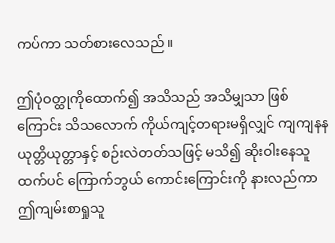ကပ်ကာ သတ်စားလေသည်။

ဤပုံဝတ္ထုကိုထောက်၍ အသိသည် အသိမျှသာ ဖြစ်ကြောင်း သိသလောက် ကိုယ်ကျင့်တရားမရှိလျှင် ကျကျနန ယုတ္တိယုတ္တာနှင့် စဉ်းလဲတတ်သဖြင့် မသိ၍ ဆိုးဝါးနေသူထက်ပင် ကြောက်ဘွယ် ကောင်းကြောင်းကို နားလည်ကာ ဤကျမ်းစာရှုသူ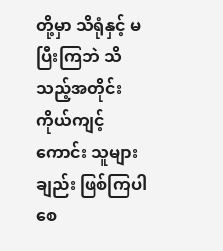တို့မှာ သိရုံနှင့် မပြီးကြဘဲ သိသည့်အတိုင်း ကိုယ်ကျင့်ကောင်း သူများချည်း ဖြစ်ကြပါစေ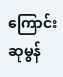ကြောင်း ဆုမွန်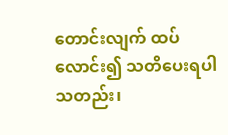တောင်းလျက် ထပ်လောင်း၍ သတိပေးရပါသတည်း၊